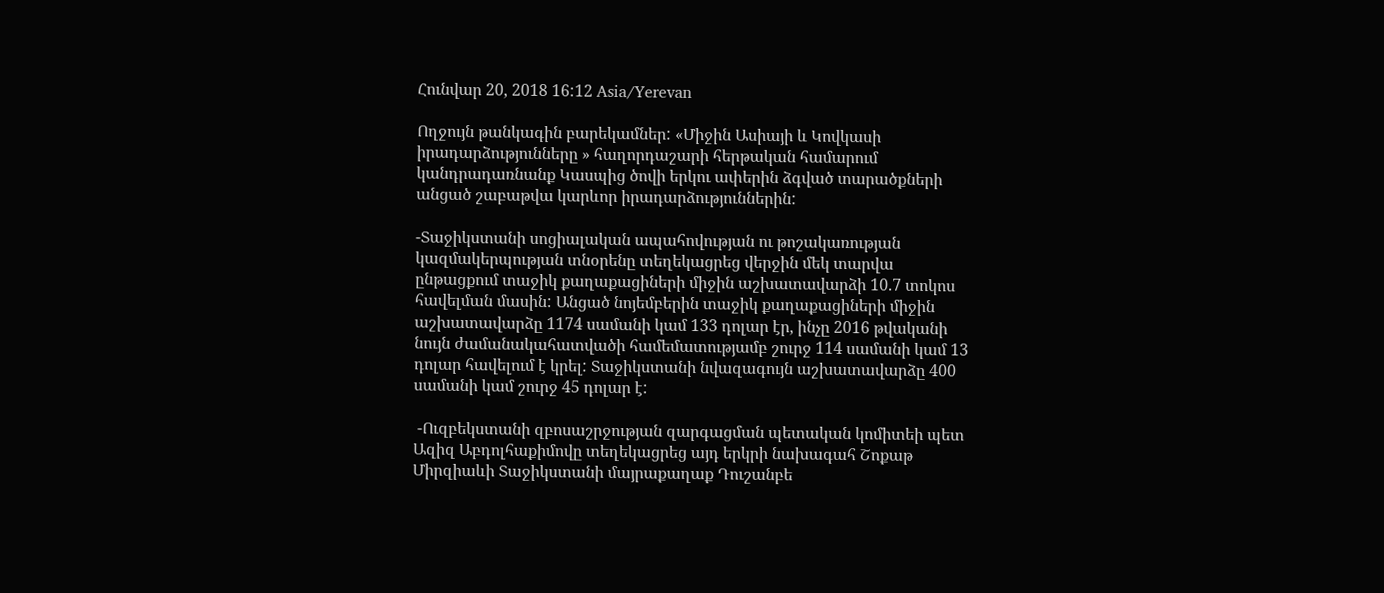Հունվար 20, 2018 16:12 Asia/Yerevan

Ողջույն թանկագին բարեկամներ: «Միջին Ասիայի և Կովկասի իրադարձությունները » հաղորդաշարի հերթական համարում կանդրադառնանք Կասպից ծովի երկու ափերին ձգված տարածքների անցած շաբաթվա կարևոր իրադարձություններին:

-Տաջիկստանի սոցիալական ապահովության ու թոշակառության կազմակերպության տնօրենը տեղեկացրեց վերջին մեկ տարվա ընթացքում տաջիկ քաղաքացիների միջին աշխատավարձի 10.7 տոկոս հավելման մասին: Անցած նոյեմբերին տաջիկ քաղաքացիների միջին աշխատավարձը 1174 սամանի կամ 133 դոլար էր, ինչը 2016 թվականի նույն ժամանակահատվածի համեմատությամբ շուրջ 114 սամանի կամ 13 դոլար հավելում է կրել: Տաջիկստանի նվազագույն աշխատավարձը 400 սամանի կամ շուրջ 45 դոլար է:

 -Ուզբեկստանի զբոսաշրջության զարգացման պետական կոմիտեի պետ Ազիզ Աբդոլհաքիմովը տեղեկացրեց այդ երկրի նախագահ Շոքաթ Միրզիաևի Տաջիկստանի մայրաքաղաք Դուշանբե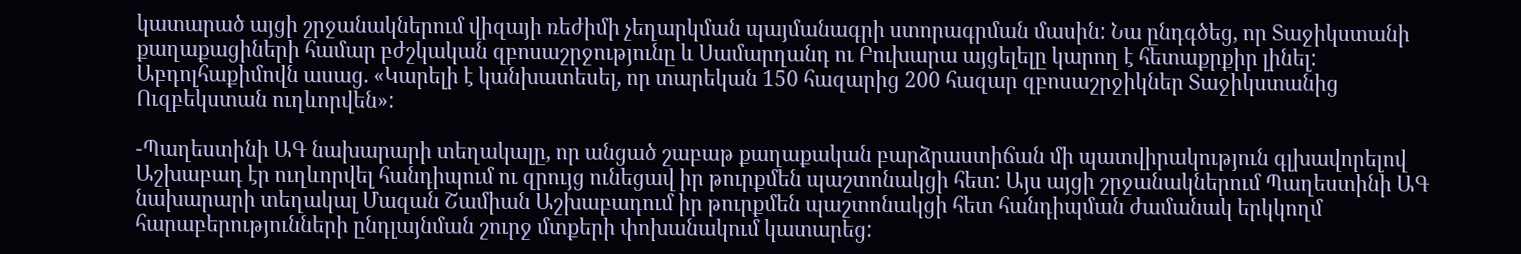կատարած այցի շրջանակներում վիզայի ռեժիմի չեղարկման պայմանագրի ստորագրման մասին: Նա ընդգծեց, որ Տաջիկստանի քաղաքացիների համար բժշկական զբոսաշրջությունը և Սամարղանդ ու Բուխարա այցելելը կարող է հետաքրքիր լինել: Աբդոլհաքիմովն ասաց. «Կարելի է կանխատեսել, որ տարեկան 150 հազարից 200 հազար զբոսաշրջիկներ Տաջիկստանից Ուզբեկստան ուղևորվեն»:

-Պաղեստինի ԱԳ նախարարի տեղակալը, որ անցած շաբաթ քաղաքական բարձրաստիճան մի պատվիրակություն գլխավորելով Աշխաբադ էր ուղևորվել հանդիպում ու զրույց ունեցավ իր թուրքմեն պաշտոնակցի հետ: Այս այցի շրջանակներում Պաղեստինի ԱԳ նախարարի տեղակալ Մազան Շամիան Աշխաբադում իր թուրքմեն պաշտոնակցի հետ հանդիպման ժամանակ երկկողմ հարաբերությունների ընդլայնման շուրջ մտքերի փոխանակում կատարեց: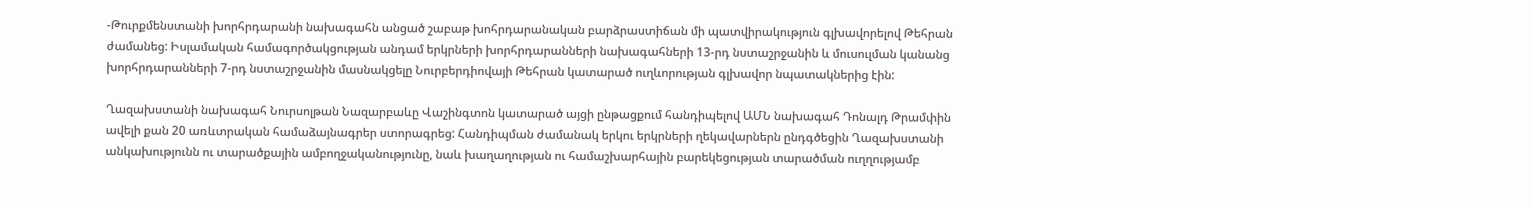-Թուրքմենստանի խորհրդարանի նախագահն անցած շաբաթ խոհրդարանական բարձրաստիճան մի պատվիրակություն գլխավորելով Թեհրան ժամանեց: Իսլամական համագործակցության անդամ երկրների խորհրդարանների նախագահների 13-րդ նստաշրջանին և մուսուլման կանանց խորհրդարանների 7-րդ նստաշրջանին մասնակցելը Նուրբերդիովայի Թեհրան կատարած ուղևորության գլխավոր նպատակներից էին:

Ղազախստանի նախագահ Նուրսոլթան Նազարբաևը Վաշինգտոն կատարած այցի ընթացքում հանդիպելով ԱՄՆ նախագահ Դոնալդ Թրամփին ավելի քան 20 առևտրական համաձայնագրեր ստորագրեց: Հանդիպման ժամանակ երկու երկրների ղեկավարներն ընդգծեցին Ղազախստանի անկախությունն ու տարածքային ամբողջականությունը, նաև խաղաղության ու համաշխարհային բարեկեցության տարածման ուղղությամբ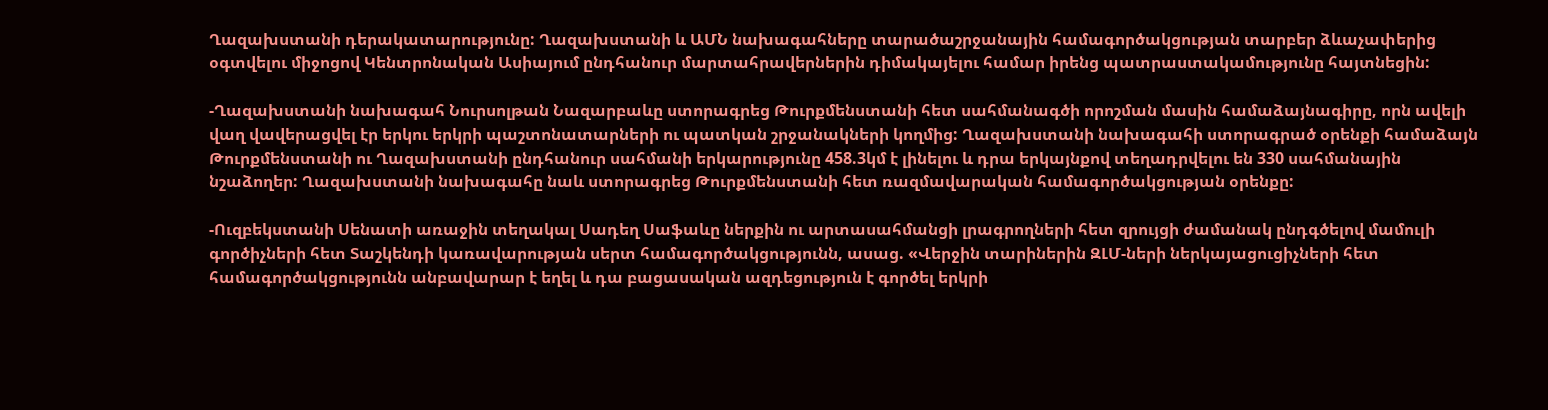Ղազախստանի դերակատարությունը: Ղազախստանի և ԱՄՆ նախագահները տարածաշրջանային համագործակցության տարբեր ձևաչափերից օգտվելու միջոցով Կենտրոնական Ասիայում ընդհանուր մարտահրավերներին դիմակայելու համար իրենց պատրաստակամությունը հայտնեցին:

-Ղազախստանի նախագահ Նուրսոլթան Նազարբաևը ստորագրեց Թուրքմենստանի հետ սահմանագծի որոշման մասին համաձայնագիրը, որն ավելի վաղ վավերացվել էր երկու երկրի պաշտոնատարների ու պատկան շրջանակների կողմից: Ղազախստանի նախագահի ստորագրած օրենքի համաձայն Թուրքմենստանի ու Ղազախստանի ընդհանուր սահմանի երկարությունը 458.3կմ է լինելու և դրա երկայնքով տեղադրվելու են 330 սահմանային նշաձողեր: Ղազախստանի նախագահը նաև ստորագրեց Թուրքմենստանի հետ ռազմավարական համագործակցության օրենքը:

-Ուզբեկստանի Սենատի առաջին տեղակալ Սադեղ Սաֆաևը ներքին ու արտասահմանցի լրագրողների հետ զրույցի ժամանակ ընդգծելով մամուլի գործիչների հետ Տաշկենդի կառավարության սերտ համագործակցությունն, ասաց. «Վերջին տարիներին ԶԼՄ-ների ներկայացուցիչների հետ համագործակցությունն անբավարար է եղել և դա բացասական ազդեցություն է գործել երկրի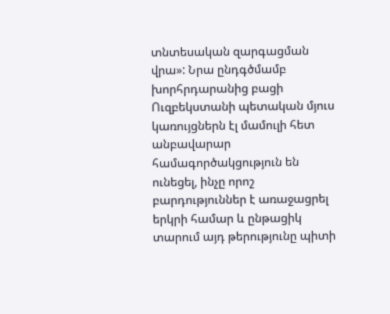տնտեսական զարգացման վրա»: Նրա ընդգծմամբ խորհրդարանից բացի Ուզբեկստանի պետական մյուս կառույցներն էլ մամուլի հետ անբավարար համագործակցություն են ունեցել, ինչը որոշ բարդություններ է առաջացրել երկրի համար և ընթացիկ տարում այդ թերությունը պիտի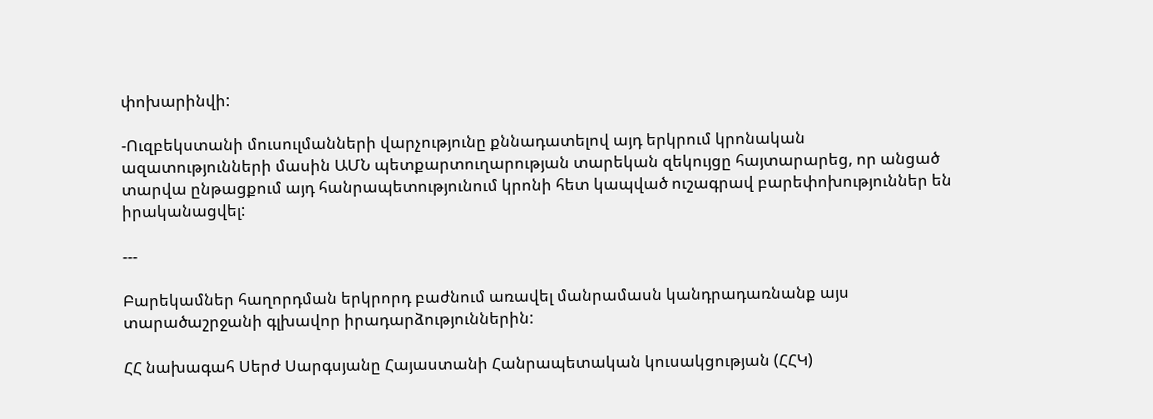փոխարինվի:

-Ուզբեկստանի մուսուլմանների վարչությունը քննադատելով այդ երկրում կրոնական ազատությունների մասին ԱՄՆ պետքարտուղարության տարեկան զեկույցը հայտարարեց, որ անցած տարվա ընթացքում այդ հանրապետությունում կրոնի հետ կապված ուշագրավ բարեփոխություններ են իրականացվել:

---

Բարեկամներ հաղորդման երկրորդ բաժնում առավել մանրամասն կանդրադառնանք այս տարածաշրջանի գլխավոր իրադարձություններին:

ՀՀ նախագահ Սերժ Սարգսյանը Հայաստանի Հանրապետական կուսակցության (ՀՀԿ)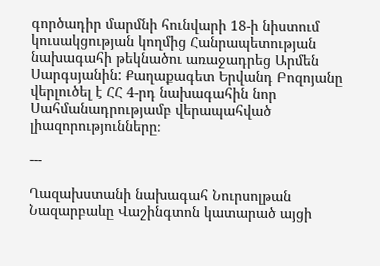գործադիր մարմնի հունվարի 18-ի նիստում կուսակցության կողմից Հանրապետության նախագահի թեկնածու առաջադրեց Արմեն Սարգսյանին: Քաղաքագետ Երվանդ Բոզոյանը վերլուծել է ՀՀ 4-րդ նախագահին նոր Սահմանադրությամբ վերապահված լիազորությունները։

---

Ղազախստանի նախագահ Նուրսոլթան Նազարբաևը Վաշինգտոն կատարած այցի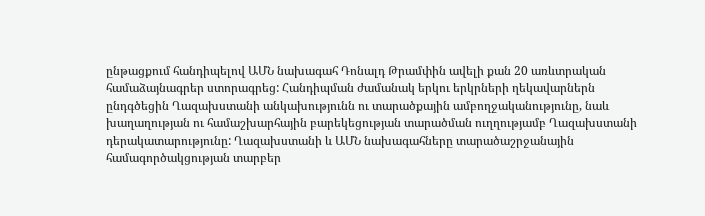ընթացքում հանդիպելով ԱՄՆ նախագահ Դոնալդ Թրամփին ավելի քան 20 առևտրական համաձայնագրեր ստորագրեց: Հանդիպման ժամանակ երկու երկրների ղեկավարներն ընդգծեցին Ղազախստանի անկախությունն ու տարածքային ամբողջականությունը, նաև խաղաղության ու համաշխարհային բարեկեցության տարածման ուղղությամբ Ղազախստանի դերակատարությունը: Ղազախստանի և ԱՄՆ նախագահները տարածաշրջանային համագործակցության տարբեր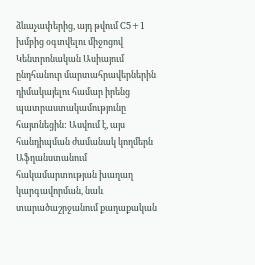ձևաչափերից, այդ թվում C5+1 խմբից օգտվելու միջոցով Կենտրոնական Ասիայում ընդհանուր մարտահրավերներին դիմակայելու համար իրենց պատրաստակամությունը հայտնեցին: Ասվում է, այս հանդիպման ժամանակ կողմերն Աֆղանստանում հակամարտության խաղաղ կարգավորման, նաև տարածաշրջանում քաղաքական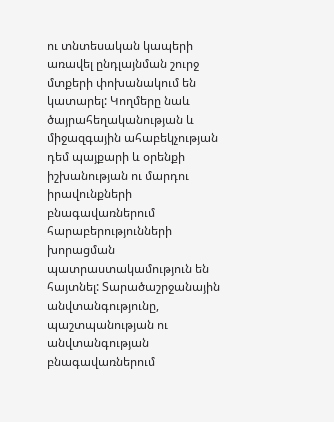ու տնտեսական կապերի առավել ընդլայնման շուրջ մտքերի փոխանակում են կատարել: Կողմերը նաև ծայրահեղականության և միջազգային ահաբեկչության դեմ պայքարի և օրենքի իշխանության ու մարդու իրավունքների բնագավառներում հարաբերությունների խորացման պատրաստակամություն են հայտնել: Տարածաշրջանային անվտանգությունը, պաշտպանության ու անվտանգության բնագավառներում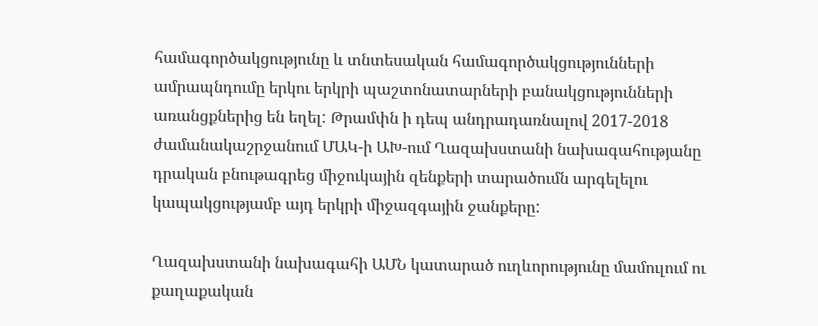համագործակցությունը և տնտեսական համագործակցությունների ամրապնդումը երկու երկրի պաշտոնատարների բանակցությունների առանցքներից են եղել: Թրամփն ի դեպ անդրադառնալով 2017-2018 ժամանակաշրջանում ՄԱԿ-ի ԱԽ-ում Ղազախստանի նախագահությանը դրական բնութագրեց միջուկային զենքերի տարածումն արգելելու կապակցությամբ այդ երկրի միջազգային ջանքերը:

Ղազախստանի նախագահի ԱՄՆ կատարած ուղևորությունը մամուլում ու քաղաքական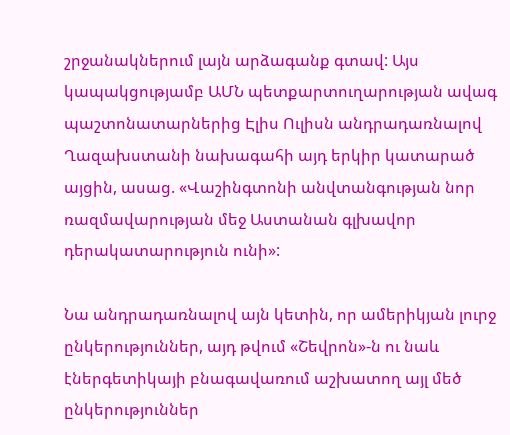շրջանակներում լայն արձագանք գտավ: Այս կապակցությամբ ԱՄՆ պետքարտուղարության ավագ պաշտոնատարներից Էլիս Ուլիսն անդրադառնալով Ղազախստանի նախագահի այդ երկիր կատարած այցին, ասաց. «Վաշինգտոնի անվտանգության նոր ռազմավարության մեջ Աստանան գլխավոր դերակատարություն ունի»:

Նա անդրադառնալով այն կետին, որ ամերիկյան լուրջ ընկերություններ, այդ թվում «Շեվրոն»-ն ու նաև էներգետիկայի բնագավառում աշխատող այլ մեծ ընկերություններ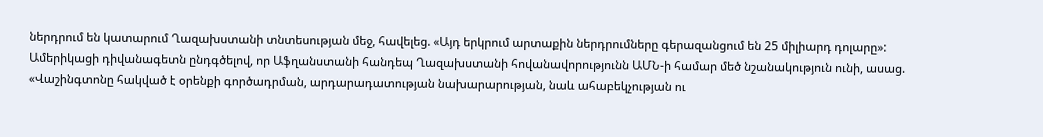ներդրում են կատարում Ղազախստանի տնտեսության մեջ, հավելեց. «Այդ երկրում արտաքին ներդրումները գերազանցում են 25 միլիարդ դոլարը»: Ամերիկացի դիվանագետն ընդգծելով, որ Աֆղանստանի հանդեպ Ղազախստանի հովանավորությունն ԱՄՆ-ի համար մեծ նշանակություն ունի, ասաց. «Վաշինգտոնը հակված է օրենքի գործադրման, արդարադատության նախարարության, նաև ահաբեկչության ու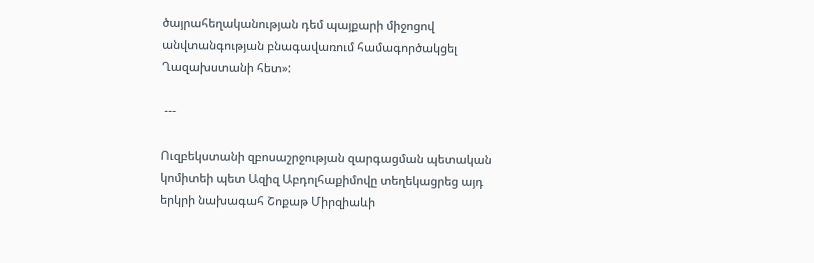ծայրահեղականության դեմ պայքարի միջոցով անվտանգության բնագավառում համագործակցել Ղազախստանի հետ»:

 ---

Ուզբեկստանի զբոսաշրջության զարգացման պետական կոմիտեի պետ Ազիզ Աբդոլհաքիմովը տեղեկացրեց այդ երկրի նախագահ Շոքաթ Միրզիաևի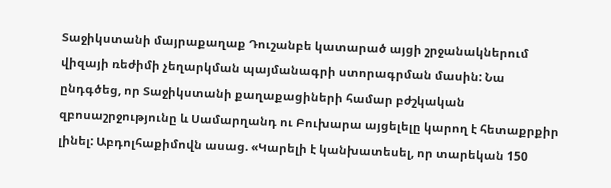Տաջիկստանի մայրաքաղաք Դուշանբե կատարած այցի շրջանակներում վիզայի ռեժիմի չեղարկման պայմանագրի ստորագրման մասին: Նա ընդգծեց, որ Տաջիկստանի քաղաքացիների համար բժշկական զբոսաշրջությունը և Սամարղանդ ու Բուխարա այցելելը կարող է հետաքրքիր լինել: Աբդոլհաքիմովն ասաց. «Կարելի է կանխատեսել, որ տարեկան 150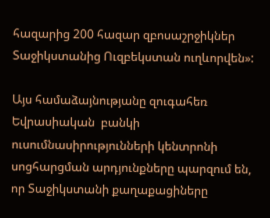հազարից 200 հազար զբոսաշրջիկներ Տաջիկստանից Ուզբեկստան ուղևորվեն»:

Այս համաձայնությանը զուգահեռ Եվրասիական  բանկի ուսումնասիրությունների կենտրոնի սոցհարցման արդյունքները պարզում են, որ Տաջիկստանի քաղաքացիները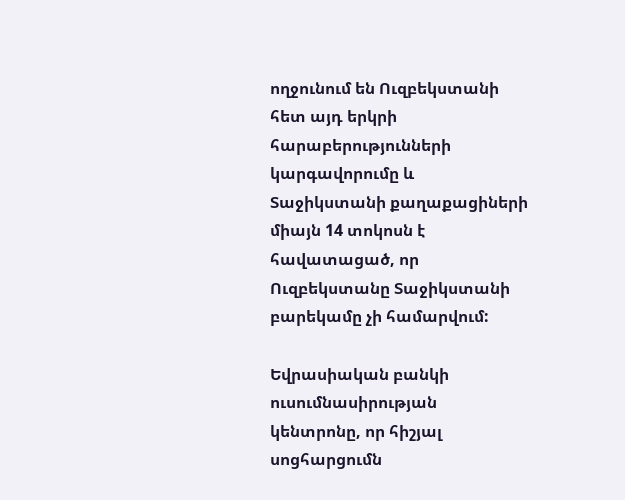ողջունում են Ուզբեկստանի հետ այդ երկրի հարաբերությունների կարգավորումը և Տաջիկստանի քաղաքացիների միայն 14 տոկոսն է հավատացած, որ Ուզբեկստանը Տաջիկստանի բարեկամը չի համարվում:

Եվրասիական բանկի ուսումնասիրության կենտրոնը, որ հիշյալ սոցհարցումն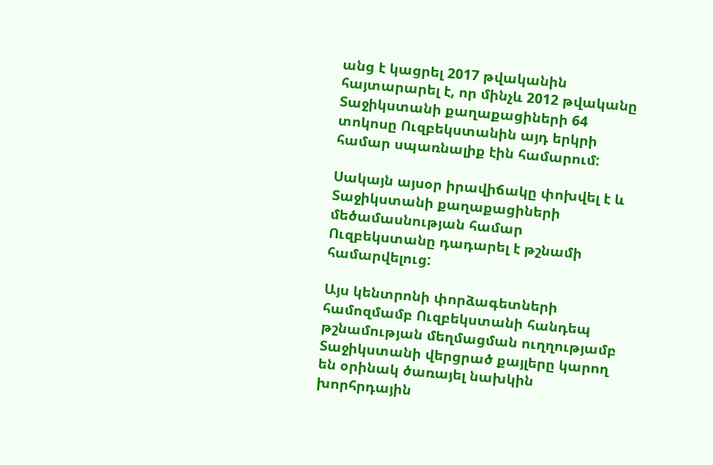անց է կացրել 2017 թվականին հայտարարել է, որ մինչև 2012 թվականը Տաջիկստանի քաղաքացիների 64 տոկոսը Ուզբեկստանին այդ երկրի համար սպառնալիք էին համարում:

Սակայն այսօր իրավիճակը փոխվել է և Տաջիկստանի քաղաքացիների մեծամասնության համար Ուզբեկստանը դադարել է թշնամի համարվելուց:

Այս կենտրոնի փորձագետների համոզմամբ Ուզբեկստանի հանդեպ թշնամության մեղմացման ուղղությամբ Տաջիկստանի վերցրած քայլերը կարող են օրինակ ծառայել նախկին խորհրդային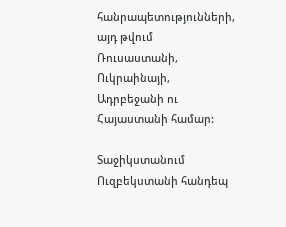հանրապետությունների, այդ թվում Ռուսաստանի, Ուկրաինայի, Ադրբեջանի ու Հայաստանի համար:

Տաջիկստանում Ուզբեկստանի հանդեպ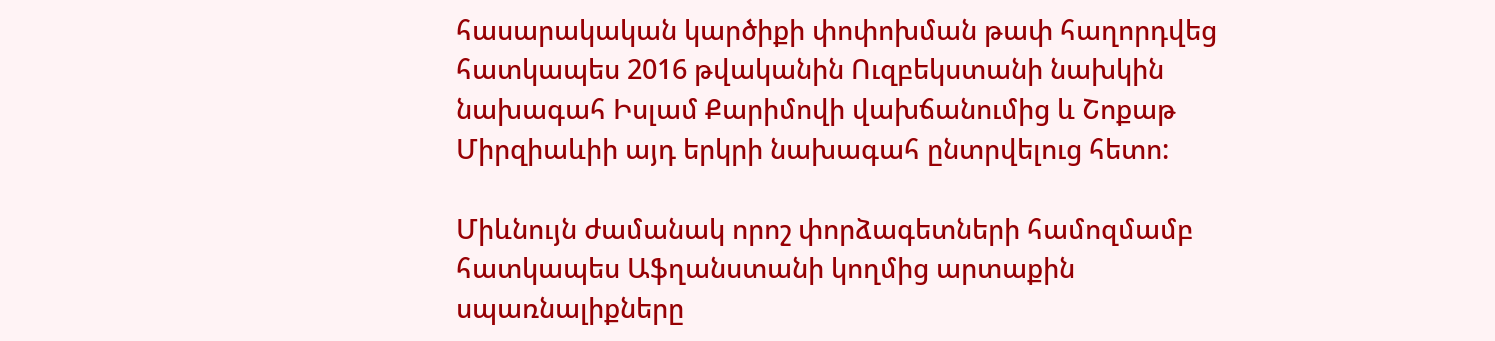հասարակական կարծիքի փոփոխման թափ հաղորդվեց հատկապես 2016 թվականին Ուզբեկստանի նախկին նախագահ Իսլամ Քարիմովի վախճանումից և Շոքաթ Միրզիաևիի այդ երկրի նախագահ ընտրվելուց հետո:

Միևնույն ժամանակ որոշ փորձագետների համոզմամբ հատկապես Աֆղանստանի կողմից արտաքին սպառնալիքները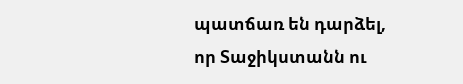պատճառ են դարձել, որ Տաջիկստանն ու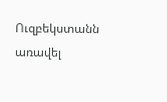Ուզբեկստանն առավել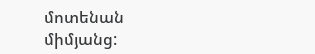մոտենան միմյանց: